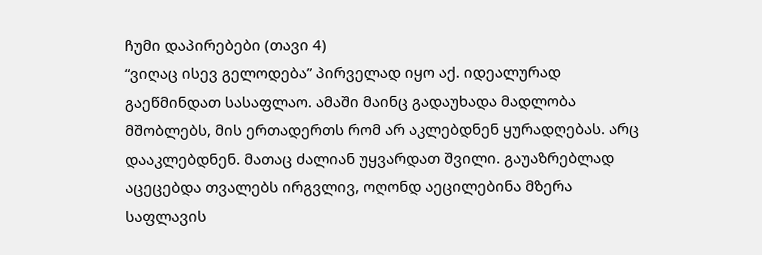ჩუმი დაპირებები (თავი 4)
“ვიღაც ისევ გელოდება” პირველად იყო აქ. იდეალურად გაეწმინდათ სასაფლაო. ამაში მაინც გადაუხადა მადლობა მშობლებს, მის ერთადერთს რომ არ აკლებდნენ ყურადღებას. არც დააკლებდნენ. მათაც ძალიან უყვარდათ შვილი. გაუაზრებლად აცეცებდა თვალებს ირგვლივ, ოღონდ აეცილებინა მზერა საფლავის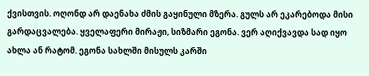ქვისთვის. ოღონდ არ დაენახა ძმის გაყინული მზერა. გულს არ ეკარებოდა მისი გარდაცვალება. ყველაფერი მირაჟი, სიზმარი ეგონა. ვერ აღიქვავდა სად იყო ახლა ან რატომ. ეგონა სახლში მისულს კარში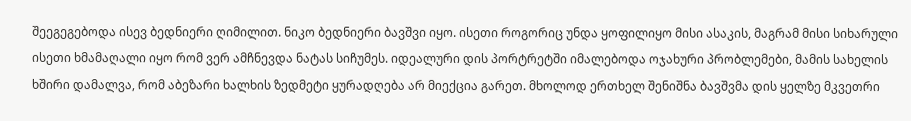შეეგეგებოდა ისევ ბედნიერი ღიმილით. ნიკო ბედნიერი ბავშვი იყო. ისეთი როგორიც უნდა ყოფილიყო მისი ასაკის, მაგრამ მისი სიხარული ისეთი ხმამაღალი იყო რომ ვერ ამჩნევდა ნატას სიჩუმეს. იდეალური დის პორტრეტში იმალებოდა ოჯახური პრობლემები, მამის სახელის ხშირი დამალვა, რომ აბეზარი ხალხის ზედმეტი ყურადღება არ მიექცია გარეთ. მხოლოდ ერთხელ შენიშნა ბავშვმა დის ყელზე მკვეთრი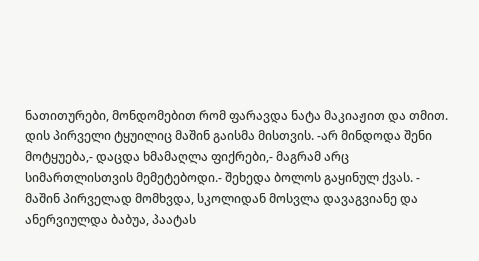ნათითურები, მონდომებით რომ ფარავდა ნატა მაკიაჟით და თმით. დის პირველი ტყუილიც მაშინ გაისმა მისთვის. -არ მინდოდა შენი მოტყუება,- დაცდა ხმამაღლა ფიქრები,- მაგრამ არც სიმართლისთვის მემეტებოდი.- შეხედა ბოლოს გაყინულ ქვას. - მაშინ პირველად მომხვდა, სკოლიდან მოსვლა დავაგვიანე და ანერვიულდა ბაბუა, პაატას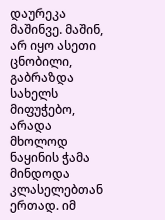დაურეკა მაშინვე. მაშინ, არ იყო ასეთი ცნობილი, გაბრაზდა სახელს მიფუჭებო, არადა მხოლოდ ნაყინის ჭამა მინდოდა კლასელებთან ერთად. იმ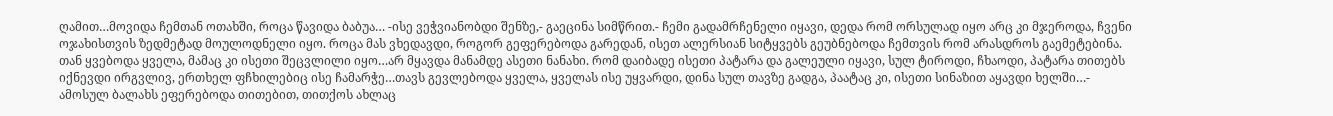ღამით…მოვიდა ჩემთან ოთახში, როცა წავიდა ბაბუა… -ისე ვეჭვიანობდი შენზე,- გაეცინა სიმწრით.- ჩემი გადამრჩენელი იყავი, დედა რომ ორსულად იყო არც კი მჯეროდა, ჩვენი ოჯახისთვის ზედმეტად მოულოდნელი იყო. როცა მას ვხედავდი, როგორ გეფერებოდა გარედან, ისეთ ალერსიან სიტყვებს გეუბნებოდა ჩემთვის რომ არასდროს გაემეტებინა. თან ყვებოდა ყველა, მამაც კი ისეთი შეცვლილი იყო…არ მყავდა მანამდე ასეთი ნანახი. რომ დაიბადე ისეთი პატარა და გალეული იყავი, სულ ტიროდი, ჩხაოდი, პატარა თითებს იქნევდი ირგვლივ, ერთხელ ფჩხილებიც ისე ჩამარჭე…თავს გევლებოდა ყველა, ყველას ისე უყვარდი, დინა სულ თავზე გადგა, პაატაც კი, ისეთი სინაზით აყავდი ხელში…- ამოსულ ბალახს ეფერებოდა თითებით, თითქოს ახლაც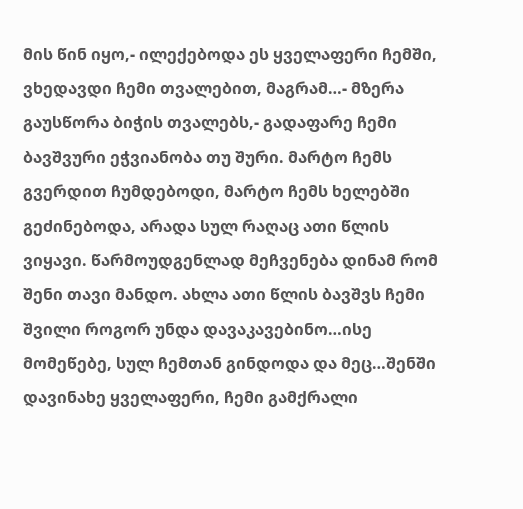მის წინ იყო,- ილექებოდა ეს ყველაფერი ჩემში, ვხედავდი ჩემი თვალებით, მაგრამ…- მზერა გაუსწორა ბიჭის თვალებს,- გადაფარე ჩემი ბავშვური ეჭვიანობა თუ შური. მარტო ჩემს გვერდით ჩუმდებოდი, მარტო ჩემს ხელებში გეძინებოდა, არადა სულ რაღაც ათი წლის ვიყავი. წარმოუდგენლად მეჩვენება დინამ რომ შენი თავი მანდო. ახლა ათი წლის ბავშვს ჩემი შვილი როგორ უნდა დავაკავებინო…ისე მომეწებე, სულ ჩემთან გინდოდა და მეც…შენში დავინახე ყველაფერი, ჩემი გამქრალი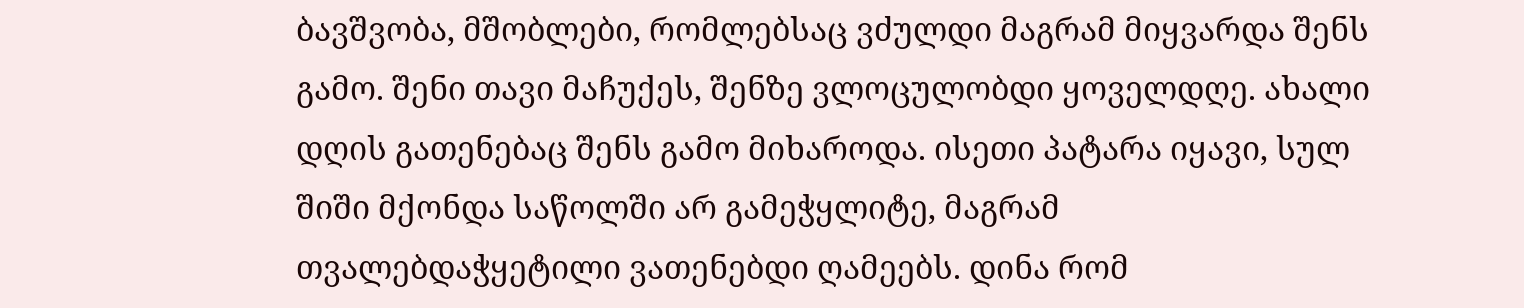ბავშვობა, მშობლები, რომლებსაც ვძულდი მაგრამ მიყვარდა შენს გამო. შენი თავი მაჩუქეს, შენზე ვლოცულობდი ყოველდღე. ახალი დღის გათენებაც შენს გამო მიხაროდა. ისეთი პატარა იყავი, სულ შიში მქონდა საწოლში არ გამეჭყლიტე, მაგრამ თვალებდაჭყეტილი ვათენებდი ღამეებს. დინა რომ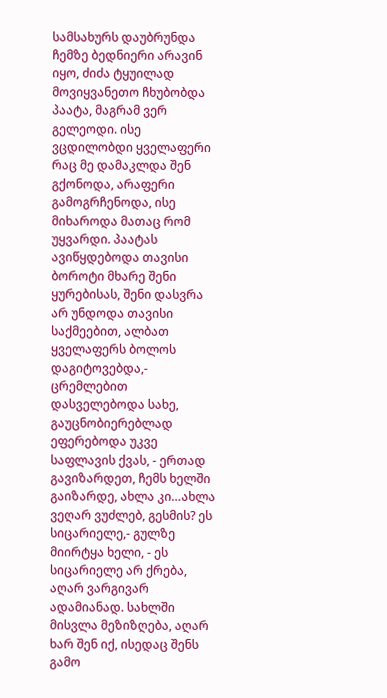სამსახურს დაუბრუნდა ჩემზე ბედნიერი არავინ იყო, ძიძა ტყუილად მოვიყვანეთო ჩხუბობდა პაატა, მაგრამ ვერ გელეოდი. ისე ვცდილობდი ყველაფერი რაც მე დამაკლდა შენ გქონოდა, არაფერი გამოგრჩენოდა, ისე მიხაროდა მათაც რომ უყვარდი. პაატას ავიწყდებოდა თავისი ბოროტი მხარე შენი ყურებისას, შენი დასვრა არ უნდოდა თავისი საქმეებით, ალბათ ყველაფერს ბოლოს დაგიტოვებდა,- ცრემლებით დასველებოდა სახე, გაუცნობიერებლად ეფერებოდა უკვე საფლავის ქვას, - ერთად გავიზარდეთ, ჩემს ხელში გაიზარდე, ახლა კი…ახლა ვეღარ ვუძლებ, გესმის? ეს სიცარიელე,- გულზე მიირტყა ხელი, - ეს სიცარიელე არ ქრება, აღარ ვარგივარ ადამიანად. სახლში მისვლა მეზიზღება, აღარ ხარ შენ იქ, ისედაც შენს გამო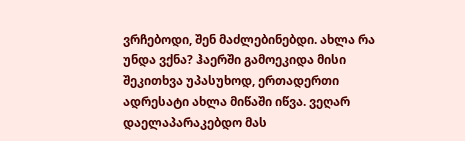ვრჩებოდი, შენ მაძლებინებდი. ახლა რა უნდა ვქნა? ჰაერში გამოეკიდა მისი შეკითხვა უპასუხოდ, ერთადერთი ადრესატი ახლა მიწაში იწვა. ვეღარ დაელაპარაკებდო მას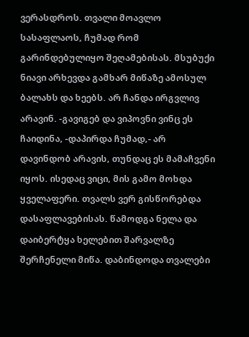ვერასდროს. თვალი მოავლო სასაფლაოს, ჩუმად რომ გარინდებულიყო შეღამებისას. მსუბუქი ნიავი არხევდა გამხარ მიწაზე ამოსულ ბალახს და ხეებს. არ ჩანდა ირგვლივ არავინ. -გავიგებ და ვიპოვნი ვინც ეს ჩაიდინა, -დაპირდა ჩუმად,- არ დავინდობ არავის, თუნდაც ეს მამაჩვენი იყოს. ისედაც ვიცი, მის გამო მოხდა ყველაფერი. თვალს ვერ გისწორებდა დასაფლავებისას. წამოდგა ნელა და დაიბერტყა ხელებით შარვალზე შერჩენელი მიწა. დაბინდოდა თვალები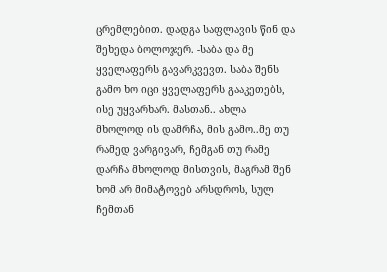ცრემლებით. დადგა საფლავის წინ და შეხედა ბოლოჯერ. -საბა და მე ყველაფერს გავარკვევთ. საბა შენს გამო ხო იცი ყველაფერს გააკეთებს, ისე უყვარხარ. მასთან.. ახლა მხოლოდ ის დამრჩა, მის გამო..მე თუ რამედ ვარგივარ, ჩემგან თუ რამე დარჩა მხოლოდ მისთვის, მაგრამ შენ ხომ არ მიმატოვებ არსდროს, სულ ჩემთან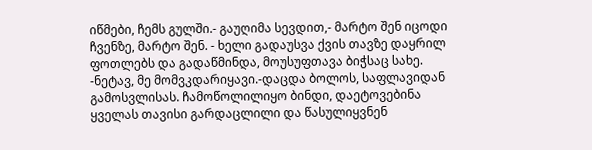იწმები, ჩემს გულში.- გაუღიმა სევდით,- მარტო შენ იცოდი ჩვენზე, მარტო შენ. - ხელი გადაუსვა ქვის თავზე დაყრილ ფოთლებს და გადაწმინდა, მოუსუფთავა ბიჭსაც სახე. -ნეტავ, მე მომვკდარიყავი.-დაცდა ბოლოს, საფლავიდან გამოსვლისას. ჩამოწოლილიყო ბინდი, დაეტოვებინა ყველას თავისი გარდაცლილი და წასულიყვნენ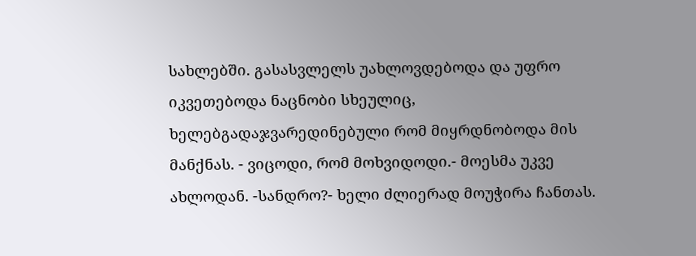სახლებში. გასასვლელს უახლოვდებოდა და უფრო იკვეთებოდა ნაცნობი სხეულიც, ხელებგადაჯვარედინებული რომ მიყრდნობოდა მის მანქნას. - ვიცოდი, რომ მოხვიდოდი.- მოესმა უკვე ახლოდან. -სანდრო?- ხელი ძლიერად მოუჭირა ჩანთას.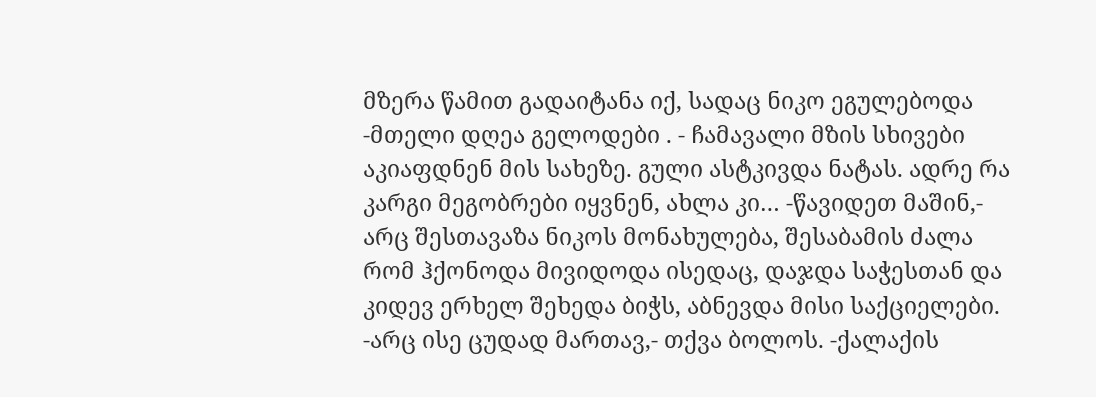მზერა წამით გადაიტანა იქ, სადაც ნიკო ეგულებოდა -მთელი დღეა გელოდები . - ჩამავალი მზის სხივები აკიაფდნენ მის სახეზე. გული ასტკივდა ნატას. ადრე რა კარგი მეგობრები იყვნენ, ახლა კი… -წავიდეთ მაშინ,- არც შესთავაზა ნიკოს მონახულება, შესაბამის ძალა რომ ჰქონოდა მივიდოდა ისედაც, დაჯდა საჭესთან და კიდევ ერხელ შეხედა ბიჭს, აბნევდა მისი საქციელები. -არც ისე ცუდად მართავ,- თქვა ბოლოს. -ქალაქის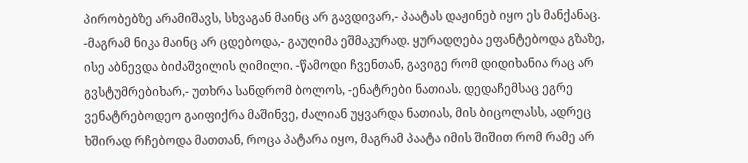პირობებზე არამიშავს, სხვაგან მაინც არ გავდივარ,- პაატას დაჟინებ იყო ეს მანქანაც. -მაგრამ ნიკა მაინც არ ცდებოდა,- გაუღიმა ეშმაკურად. ყურადღება ეფანტებოდა გზაზე, ისე აბნევდა ბიძაშვილის ღიმილი. -წამოდი ჩვენთან, გავიგე რომ დიდიხანია რაც არ გვსტუმრებიხარ,- უთხრა სანდრომ ბოლოს, -ენატრები ნათიას. დედაჩემსაც ეგრე ვენატრებოდეო გაიფიქრა მაშინვე, ძალიან უყვარდა ნათიას, მის ბიცოლასს, ადრეც ხშირად რჩებოდა მათთან, როცა პატარა იყო, მაგრამ პაატა იმის შიშით რომ რამე არ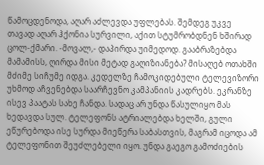წამოცდენოდა, აღარ აძლევდა უფლებას. შემდეგ უკვე თავად აღარ ჰქონია სურვილი, აქით სტუმრობდნენ ხშირად ცოლ-ქმარი. -მოვალ,- დაპირდა უიმედოდ. გააბრაზებდა მამამისს, ღირდა მისი მეტად გაღიზიანება? მისაღებ ოთახში მძიმე სიჩუმე იდგა. კედელზე ჩამოკიდებული ტელევიზორი უხმოდ აჩვენებდა საარჩევნო კამპანიის კადრებს. ეკრანზე ისევ პაატას სახე ჩანდა. სადაც არ უნდა წასულიყო მას ხედავდა სულ. ტელეფონს ატრიალებდა ხელში, გული ეწურებოდა ისე სურდა მიეწერა საბასთვის, მაგრამ იცოდა ამ ტელეფონით შეუძლებელი იყო. უნდა გაეგო გამოძიების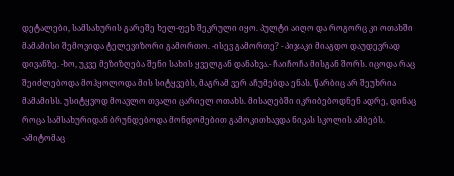დეტალები, სამსახურის გარეშე ხელ-ფეხ შეკრული იყო. პულტი აიღო და როგორც კი ოთახში მამამისი შემოვიდა ტელევიზორი გამორთო. -ისევ გამორთე? - პიჯაკი მიაგდო დაუდევრად დივანზე. -ხო, უკვე მეზიზღება შენი სახის ყველგან დანახვა.- ჩაიჩოჩა მისგან შორს. იცოდა რაც შეიძლებოდა მოჰყოლოდა მის სიტყვებს, მაგრამ ვერ აჩუმებდა ენას. წარბიც არ შეუხრია მამამისს. უსიტყვოდ მოავლო თვალი ცარიელ ოთახს. მისაღებში იკრიბებოდნენ ადრე, დინაც როცა სამსახურიდან ბრუნდებოდა მონდომებით გამოკითხავდა ნიკას სკოლის ამბებს. -ამიტომაც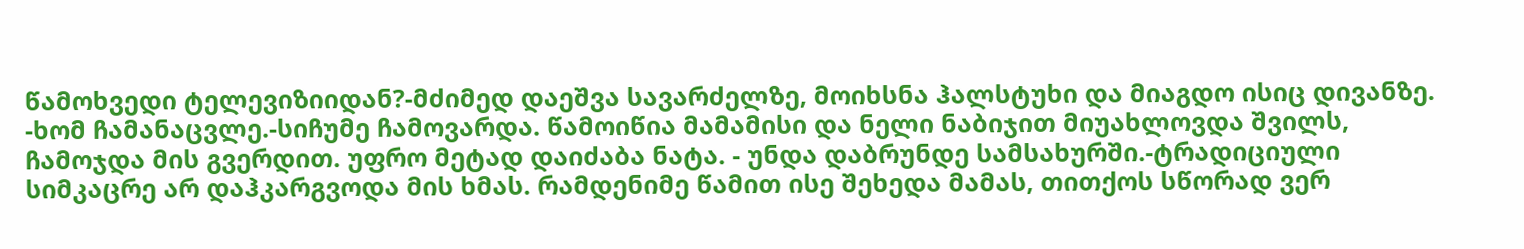წამოხვედი ტელევიზიიდან?-მძიმედ დაეშვა სავარძელზე, მოიხსნა ჰალსტუხი და მიაგდო ისიც დივანზე. -ხომ ჩამანაცვლე.-სიჩუმე ჩამოვარდა. წამოიწია მამამისი და ნელი ნაბიჯით მიუახლოვდა შვილს, ჩამოჯდა მის გვერდით. უფრო მეტად დაიძაბა ნატა. - უნდა დაბრუნდე სამსახურში.-ტრადიციული სიმკაცრე არ დაჰკარგვოდა მის ხმას. რამდენიმე წამით ისე შეხედა მამას, თითქოს სწორად ვერ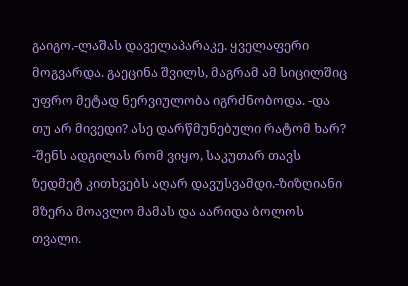გაიგო.-ლაშას დაველაპარაკე. ყველაფერი მოგვარდა. გაეცინა შვილს, მაგრამ ამ სიცილშიც უფრო მეტად ნერვიულობა იგრძნობოდა. -და თუ არ მივედი? ასე დარწმუნებული რატომ ხარ? -შენს ადგილას რომ ვიყო, საკუთარ თავს ზედმეტ კითხვებს აღარ დავუსვამდი.-ზიზღიანი მზერა მოავლო მამას და აარიდა ბოლოს თვალი.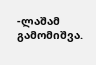-ლაშამ გამომიშვა.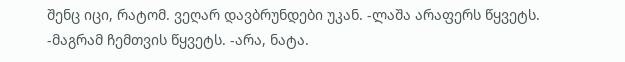შენც იცი, რატომ. ვეღარ დავბრუნდები უკან. -ლაშა არაფერს წყვეტს. -მაგრამ ჩემთვის წყვეტს. -არა, ნატა.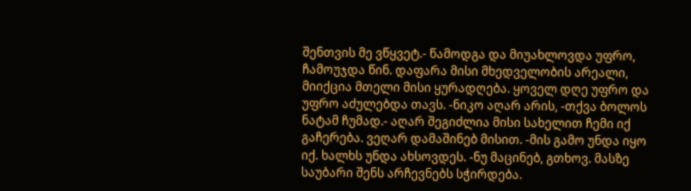შენთვის მე ვწყვეტ.- წამოდგა და მიუახლოვდა უფრო, ჩამოუჯდა წინ. დაფარა მისი მხედველობის არეალი, მიიქცია მთელი მისი ყურადღება. ყოველ დღე უფრო და უფრო აძულებდა თავს. -ნიკო აღარ არის, -თქვა ბოლოს ნატამ ჩუმად.- აღარ შეგიძლია მისი სახელით ჩემი იქ გაჩერება. ვეღარ დამაშინებ მისით. -მის გამო უნდა იყო იქ. ხალხს უნდა ახსოვდეს. -ნუ მაცინებ, გთხოვ. მასზე საუბარი შენს არჩევნებს სჭირდება.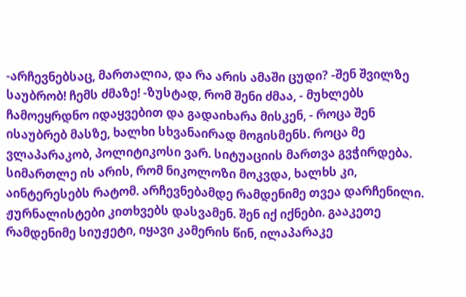-არჩევნებსაც, მართალია, და რა არის ამაში ცუდი? -შენ შვილზე საუბრობ! ჩემს ძმაზე! -ზუსტად, რომ შენი ძმაა, - მუხლებს ჩამოეყრდნო იდაყვებით და გადაიხარა მისკენ, - როცა შენ ისაუბრებ მასზე, ხალხი სხვანაირად მოგისმენს. როცა მე ვლაპარაკობ, პოლიტიკოსი ვარ. სიტუაციის მართვა გვჭირდება. სიმართლე ის არის, რომ ნიკოლოზი მოკვდა, ხალხს კი, აინტერესებს რატომ. არჩევნებამდე რამდენიმე თვეა დარჩენილი. ჟურნალისტები კითხვებს დასვამენ. შენ იქ იქნები. გააკეთე რამდენიმე სიუჟეტი, იყავი კამერის წინ, ილაპარაკე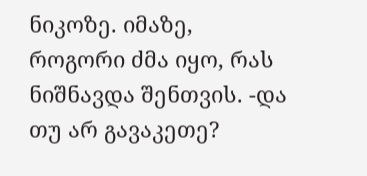ნიკოზე. იმაზე, როგორი ძმა იყო, რას ნიშნავდა შენთვის. -და თუ არ გავაკეთე?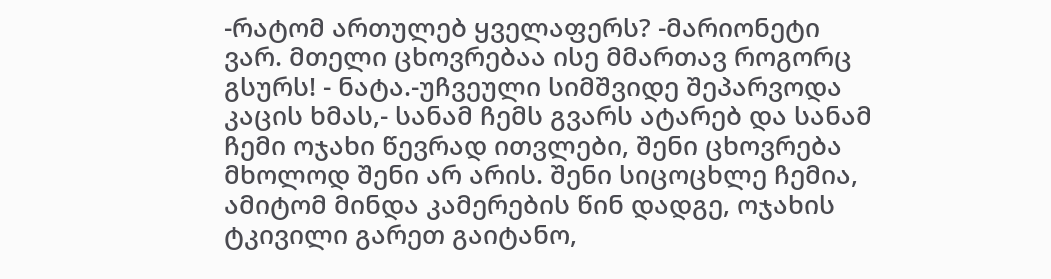-რატომ ართულებ ყველაფერს? -მარიონეტი ვარ. მთელი ცხოვრებაა ისე მმართავ როგორც გსურს! - ნატა.-უჩვეული სიმშვიდე შეპარვოდა კაცის ხმას,- სანამ ჩემს გვარს ატარებ და სანამ ჩემი ოჯახი წევრად ითვლები, შენი ცხოვრება მხოლოდ შენი არ არის. შენი სიცოცხლე ჩემია, ამიტომ მინდა კამერების წინ დადგე, ოჯახის ტკივილი გარეთ გაიტანო,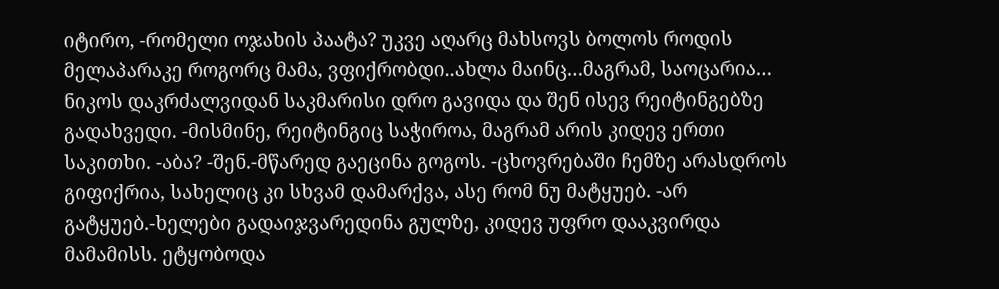იტირო, -რომელი ოჯახის პაატა? უკვე აღარც მახსოვს ბოლოს როდის მელაპარაკე როგორც მამა, ვფიქრობდი..ახლა მაინც…მაგრამ, საოცარია… ნიკოს დაკრძალვიდან საკმარისი დრო გავიდა და შენ ისევ რეიტინგებზე გადახვედი. -მისმინე, რეიტინგიც საჭიროა, მაგრამ არის კიდევ ერთი საკითხი. -აბა? -შენ.-მწარედ გაეცინა გოგოს. -ცხოვრებაში ჩემზე არასდროს გიფიქრია, სახელიც კი სხვამ დამარქვა, ასე რომ ნუ მატყუებ. -არ გატყუებ.-ხელები გადაიჯვარედინა გულზე, კიდევ უფრო დააკვირდა მამამისს. ეტყობოდა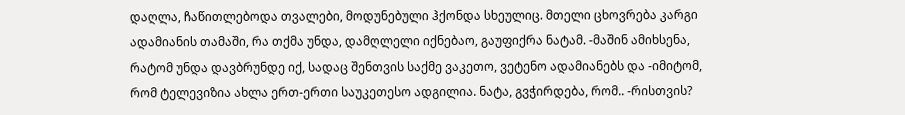დაღლა, ჩაწითლებოდა თვალები, მოდუნებული ჰქონდა სხეულიც. მთელი ცხოვრება კარგი ადამიანის თამაში, რა თქმა უნდა, დამღლელი იქნებაო, გაუფიქრა ნატამ. -მაშინ ამიხსენა, რატომ უნდა დავბრუნდე იქ, სადაც შენთვის საქმე ვაკეთო, ვეტენო ადამიანებს და -იმიტომ, რომ ტელევიზია ახლა ერთ-ერთი საუკეთესო ადგილია. ნატა, გვჭირდება, რომ.. -რისთვის?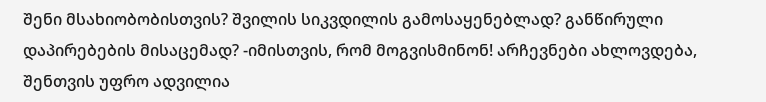შენი მსახიობობისთვის? შვილის სიკვდილის გამოსაყენებლად? განწირული დაპირებების მისაცემად? -იმისთვის, რომ მოგვისმინონ! არჩევნები ახლოვდება, შენთვის უფრო ადვილია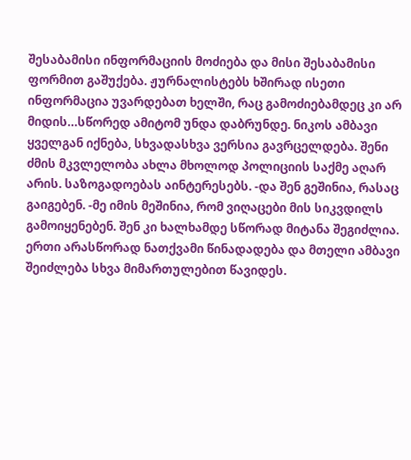შესაბამისი ინფორმაციის მოძიება და მისი შესაბამისი ფორმით გაშუქება. ჟურნალისტებს ხშირად ისეთი ინფორმაცია უვარდებათ ხელში, რაც გამოძიებამდეც კი არ მიდის…სწორედ ამიტომ უნდა დაბრუნდე. ნიკოს ამბავი ყველგან იქნება, სხვადასხვა ვერსია გავრცელდება. შენი ძმის მკვლელობა ახლა მხოლოდ პოლიციის საქმე აღარ არის. საზოგადოებას აინტერესებს. -და შენ გეშინია, რასაც გაიგებენ. -მე იმის მეშინია, რომ ვიღაცები მის სიკვდილს გამოიყენებენ. შენ კი ხალხამდე სწორად მიტანა შეგიძლია. ერთი არასწორად ნათქვამი წინადადება და მთელი ამბავი შეიძლება სხვა მიმართულებით წავიდეს.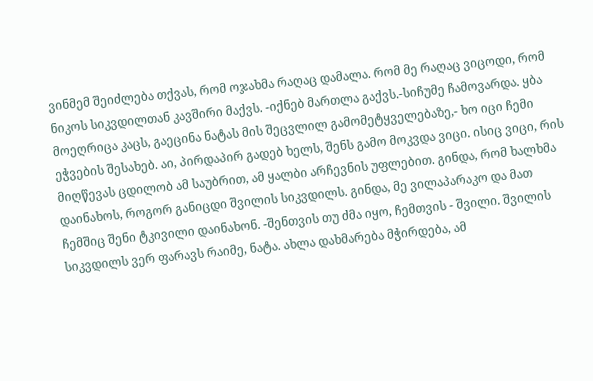ვინმემ შეიძლება თქვას, რომ ოჯახმა რაღაც დამალა. რომ მე რაღაც ვიცოდი, რომ ნიკოს სიკვდილთან კავშირი მაქვს. -იქნებ მართლა გაქვს.-სიჩუმე ჩამოვარდა. ყბა მოეღრიცა კაცს, გაეცინა ნატას მის შეცვლილ გამომეტყველებაზე,- ხო იცი ჩემი ეჭვების შესახებ. აი, პირდაპირ გადებ ხელს, შენს გამო მოკვდა ვიცი. ისიც ვიცი, რის მიღწევას ცდილობ ამ საუბრით, ამ ყალბი არჩევნის უფლებით. გინდა, რომ ხალხმა დაინახოს, როგორ განიცდი შვილის სიკვდილს. გინდა, მე ვილაპარაკო და მათ ჩემშიც შენი ტკივილი დაინახონ. -შენთვის თუ ძმა იყო, ჩემთვის - შვილი. შვილის სიკვდილს ვერ ფარავს რაიმე, ნატა. ახლა დახმარება მჭირდება, ამ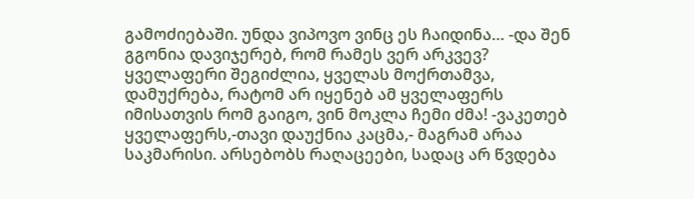გამოძიებაში. უნდა ვიპოვო ვინც ეს ჩაიდინა… -და შენ გგონია დავიჯერებ, რომ რამეს ვერ არკვევ? ყველაფერი შეგიძლია, ყველას მოქრთამვა, დამუქრება, რატომ არ იყენებ ამ ყველაფერს იმისათვის რომ გაიგო, ვინ მოკლა ჩემი ძმა! -ვაკეთებ ყველაფერს,-თავი დაუქნია კაცმა,- მაგრამ არაა საკმარისი. არსებობს რაღაცეები, სადაც არ წვდება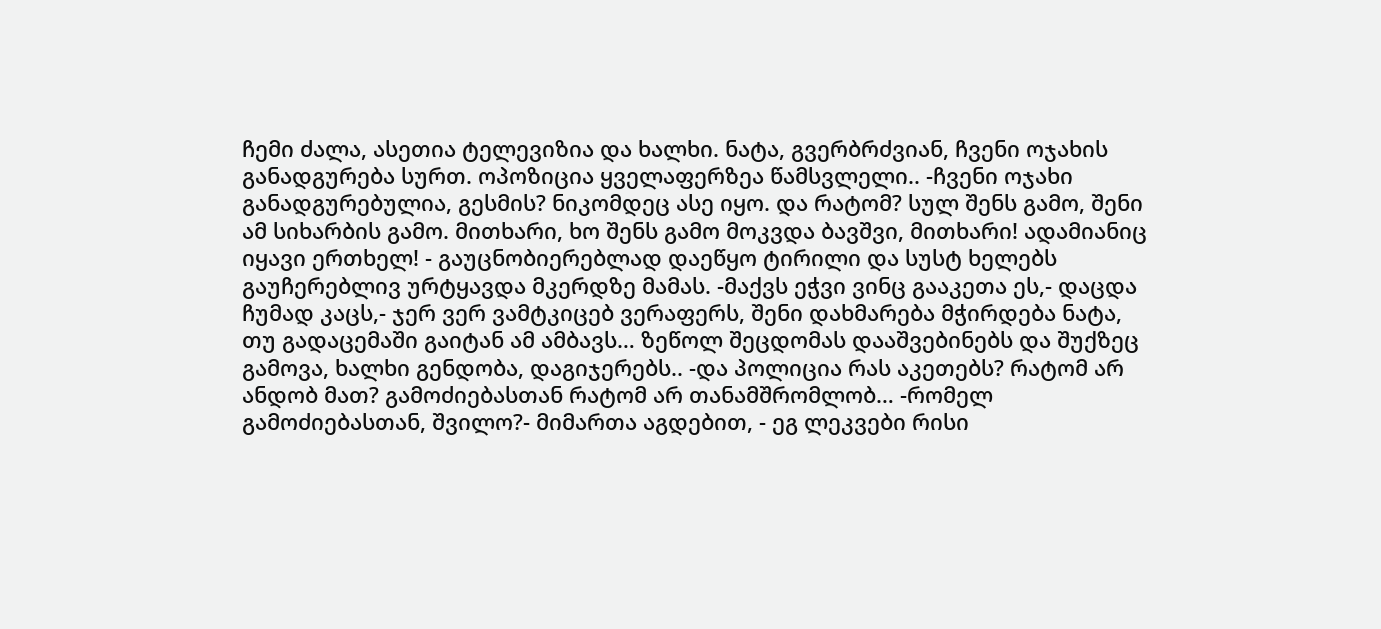ჩემი ძალა, ასეთია ტელევიზია და ხალხი. ნატა, გვერბრძვიან, ჩვენი ოჯახის განადგურება სურთ. ოპოზიცია ყველაფერზეა წამსვლელი.. -ჩვენი ოჯახი განადგურებულია, გესმის? ნიკომდეც ასე იყო. და რატომ? სულ შენს გამო, შენი ამ სიხარბის გამო. მითხარი, ხო შენს გამო მოკვდა ბავშვი, მითხარი! ადამიანიც იყავი ერთხელ! - გაუცნობიერებლად დაეწყო ტირილი და სუსტ ხელებს გაუჩერებლივ ურტყავდა მკერდზე მამას. -მაქვს ეჭვი ვინც გააკეთა ეს,- დაცდა ჩუმად კაცს,- ჯერ ვერ ვამტკიცებ ვერაფერს, შენი დახმარება მჭირდება ნატა, თუ გადაცემაში გაიტან ამ ამბავს… ზეწოლ შეცდომას დააშვებინებს და შუქზეც გამოვა, ხალხი გენდობა, დაგიჯერებს.. -და პოლიცია რას აკეთებს? რატომ არ ანდობ მათ? გამოძიებასთან რატომ არ თანამშრომლობ… -რომელ გამოძიებასთან, შვილო?- მიმართა აგდებით, - ეგ ლეკვები რისი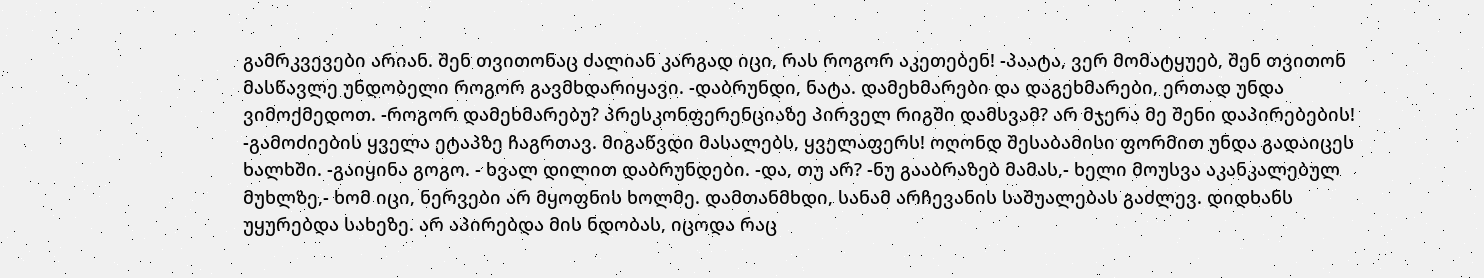გამრკვევები არიან. შენ თვითონაც ძალიან კარგად იცი, რას როგორ აკეთებენ! -პაატა, ვერ მომატყუებ, შენ თვითონ მასწავლე უნდობელი როგორ გავმხდარიყავი. -დაბრუნდი, ნატა. დამეხმარები და დაგეხმარები, ერთად უნდა ვიმოქმედოთ. -როგორ დამეხმარებუ? პრესკონფერენციაზე პირველ რიგში დამსვამ? არ მჯერა მე შენი დაპირებების! -გამოძიების ყველა ეტაპზე ჩაგრთავ. მიგაწვდი მასალებს, ყველაფერს! ოღონდ შესაბამისი ფორმით უნდა გადაიცეს ხალხში. -გაიყინა გოგო. - ხვალ დილით დაბრუნდები. -და, თუ არ? -ნუ გააბრაზებ მამას,- ხელი მოუსვა აკანკალებულ მუხლზე,- ხომ იცი, ნერვები არ მყოფნის ხოლმე. დამთანმხდი, სანამ არჩევანის საშუალებას გაძლევ. დიდხანს უყურებდა სახეზე. არ აპირებდა მის ნდობას, იცოდა რაც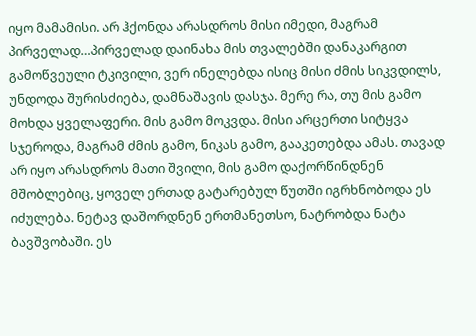იყო მამამისი. არ ჰქონდა არასდროს მისი იმედი, მაგრამ პირველად…პირველად დაინახა მის თვალებში დანაკარგით გამოწვეული ტკივილი, ვერ ინელებდა ისიც მისი ძმის სიკვდილს, უნდოდა შურისძიება, დამნაშავის დასჯა. მერე რა, თუ მის გამო მოხდა ყველაფერი. მის გამო მოკვდა. მისი არცერთი სიტყვა სჯეროდა, მაგრამ ძმის გამო, ნიკას გამო, გააკეთებდა ამას. თავად არ იყო არასდროს მათი შვილი, მის გამო დაქორწინდნენ მშობლებიც, ყოველ ერთად გატარებულ წუთში იგრხნობოდა ეს იძულება. ნეტავ დაშორდნენ ერთმანეთსო, ნატრობდა ნატა ბავშვობაში. ეს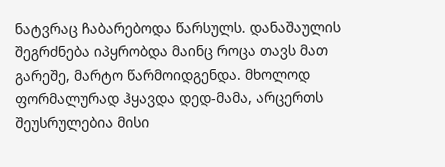ნატვრაც ჩაბარებოდა წარსულს. დანაშაულის შეგრძნება იპყრობდა მაინც როცა თავს მათ გარეშე, მარტო წარმოიდგენდა. მხოლოდ ფორმალურად ჰყავდა დედ-მამა, არცერთს შეუსრულებია მისი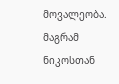მოვალეობა. მაგრამ ნიკოსთან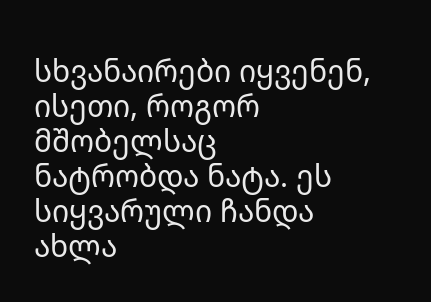სხვანაირები იყვენენ, ისეთი, როგორ მშობელსაც ნატრობდა ნატა. ეს სიყვარული ჩანდა ახლა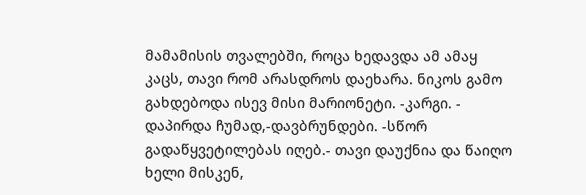მამამისის თვალებში, როცა ხედავდა ამ ამაყ კაცს, თავი რომ არასდროს დაეხარა. ნიკოს გამო გახდებოდა ისევ მისი მარიონეტი. -კარგი. - დაპირდა ჩუმად,-დავბრუნდები. -სწორ გადაწყვეტილებას იღებ.- თავი დაუქნია და წაიღო ხელი მისკენ,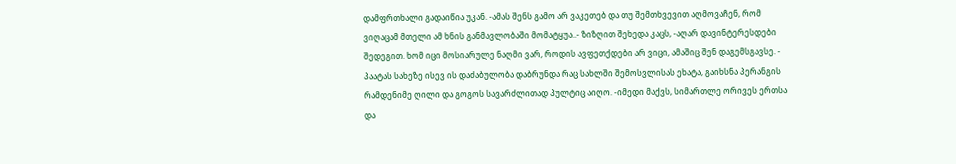დამფრთხალი გადაიწია უკან. -ამას შენს გამო არ ვაკეთებ და თუ შემთხვევით აღმოვაჩენ, რომ ვიღაცამ მთელი ამ ხნის განმავლობაში მომატყუა..- ზიზღით შეხედა კაცს, -აღარ დავინტერესდები შედეგით. ხომ იცი მოსიარულე ნაღმი ვარ, როდის ავფეთქდები არ ვიცი, ამაშიც შენ დაგემსგავსე. - პაატას სახეზე ისევ ის დაძაბულობა დაბრუნდა რაც სახლში შემოსვლისას ეხატა, გაიხსნა პერანგის რამდენიმე ღილი და გოგოს სავარძლითად პულტიც აიღო. -იმედი მაქვს, სიმართლე ორივეს ერთსა და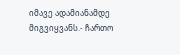იმავე ადამიანამდე მიგვიყვანს.- ჩართო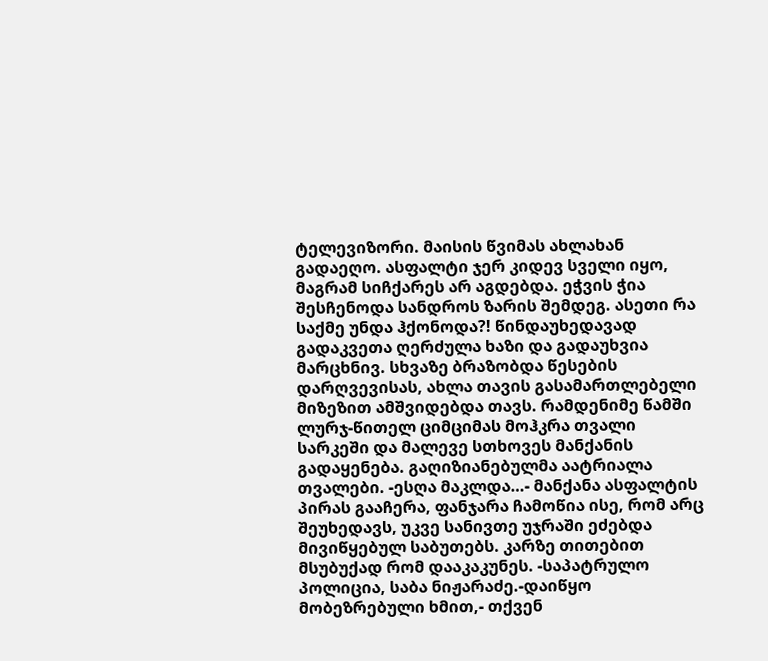ტელევიზორი. მაისის წვიმას ახლახან გადაეღო. ასფალტი ჯერ კიდევ სველი იყო, მაგრამ სიჩქარეს არ აგდებდა. ეჭვის ჭია შესჩენოდა სანდროს ზარის შემდეგ. ასეთი რა საქმე უნდა ჰქონოდა?! წინდაუხედავად გადაკვეთა ღერძულა ხაზი და გადაუხვია მარცხნივ. სხვაზე ბრაზობდა წესების დარღვევისას, ახლა თავის გასამართლებელი მიზეზით ამშვიდებდა თავს. რამდენიმე წამში ლურჯ-წითელ ციმციმას მოჰკრა თვალი სარკეში და მალევე სთხოვეს მანქანის გადაყენება. გაღიზიანებულმა აატრიალა თვალები. -ესღა მაკლდა…- მანქანა ასფალტის პირას გააჩერა, ფანჯარა ჩამოწია ისე, რომ არც შეუხედავს, უკვე სანივთე უჯრაში ეძებდა მივიწყებულ საბუთებს. კარზე თითებით მსუბუქად რომ დააკაკუნეს. -საპატრულო პოლიცია, საბა ნიჟარაძე.-დაიწყო მობეზრებული ხმით,- თქვენ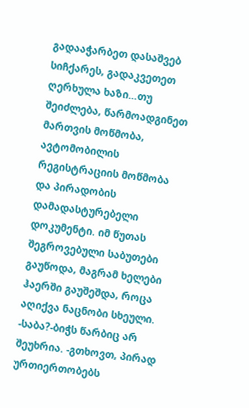გადააჭარბეთ დასაშვებ სიჩქარეს, გადაკვეთეთ ღერხულა ხაზი…თუ შეიძლება, წარმოადგინეთ მართვის მოწმობა, ავტომობილის რეგისტრაციის მოწმობა და პირადობის დამადასტურებელი დოკუმენტი. იმ წუთას შეგროვებული საბუთები გაუწოდა, მაგრამ ხელები ჰაერში გაუშეშდა, როცა აღიქვა ნაცნობი სხეული. -საბა?-ბიჭს წარბიც არ შეუხრია. -გთხოვთ, პირად ურთიერთობებს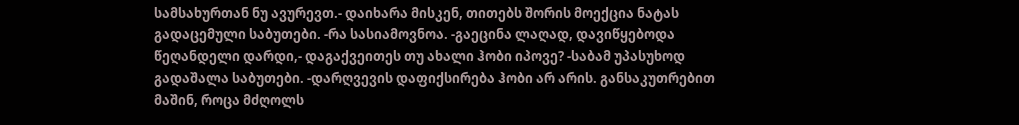სამსახურთან ნუ ავურევთ.- დაიხარა მისკენ, თითებს შორის მოექცია ნატას გადაცემული საბუთები. -რა სასიამოვნოა. -გაეცინა ლაღად, დავიწყებოდა წეღანდელი დარდი,- დაგაქვეითეს თუ ახალი ჰობი იპოვე? -საბამ უპასუხოდ გადაშალა საბუთები. -დარღვევის დაფიქსირება ჰობი არ არის. განსაკუთრებით მაშინ, როცა მძღოლს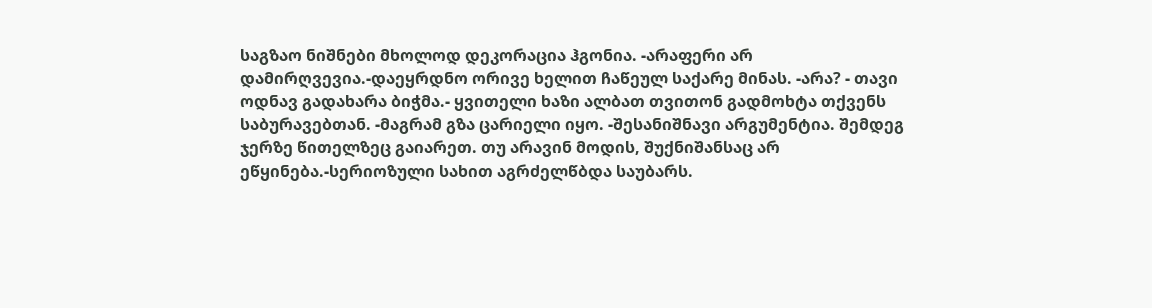საგზაო ნიშნები მხოლოდ დეკორაცია ჰგონია. -არაფერი არ დამირღვევია.-დაეყრდნო ორივე ხელით ჩაწეულ საქარე მინას. -არა? - თავი ოდნავ გადახარა ბიჭმა.- ყვითელი ხაზი ალბათ თვითონ გადმოხტა თქვენს საბურავებთან. -მაგრამ გზა ცარიელი იყო. -შესანიშნავი არგუმენტია. შემდეგ ჯერზე წითელზეც გაიარეთ. თუ არავინ მოდის, შუქნიშანსაც არ ეწყინება.-სერიოზული სახით აგრძელწბდა საუბარს.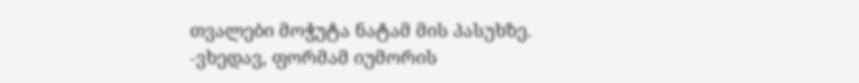თვალები მოჭუტა ნატამ მის პასუხზე. -ვხედავ, ფორმამ იუმორის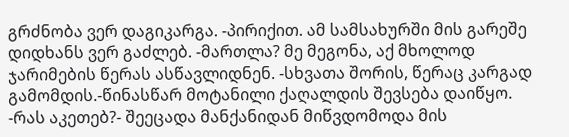გრძნობა ვერ დაგიკარგა. -პირიქით. ამ სამსახურში მის გარეშე დიდხანს ვერ გაძლებ. -მართლა? მე მეგონა, აქ მხოლოდ ჯარიმების წერას ასწავლიდნენ. -სხვათა შორის, წერაც კარგად გამომდის.-წინასწარ მოტანილი ქაღალდის შევსება დაიწყო. -რას აკეთებ?- შეეცადა მანქანიდან მიწვდომოდა მის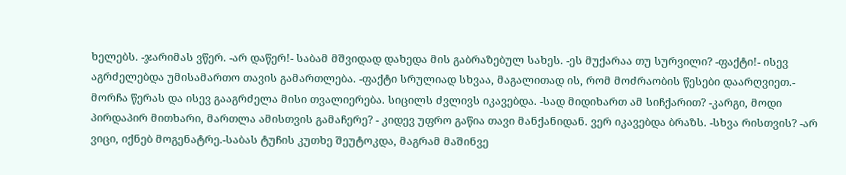ხელებს. -ჯარიმას ვწერ. -არ დაწერ!- საბამ მშვიდად დახედა მის გაბრაზებულ სახეს. -ეს მუქარაა თუ სურვილი? -ფაქტი!- ისევ აგრძელებდა უმისამართო თავის გამართლება. -ფაქტი სრულიად სხვაა, მაგალითად ის, რომ მოძრაობის წესები დაარღვიეთ.- მორჩა წერას და ისევ გააგრძელა მისი თვალიერება. სიცილს ძვლივს იკავებდა. -სად მიდიხართ ამ სიჩქარით? -კარგი, მოდი პირდაპირ მითხარი, მართლა ამისთვის გამაჩერე? - კიდევ უფრო გაწია თავი მანქანიდან. ვერ იკავებდა ბრაზს. -სხვა რისთვის? -არ ვიცი, იქნებ მოგენატრე.-საბას ტუჩის კუთხე შეუტოკდა, მაგრამ მაშინვე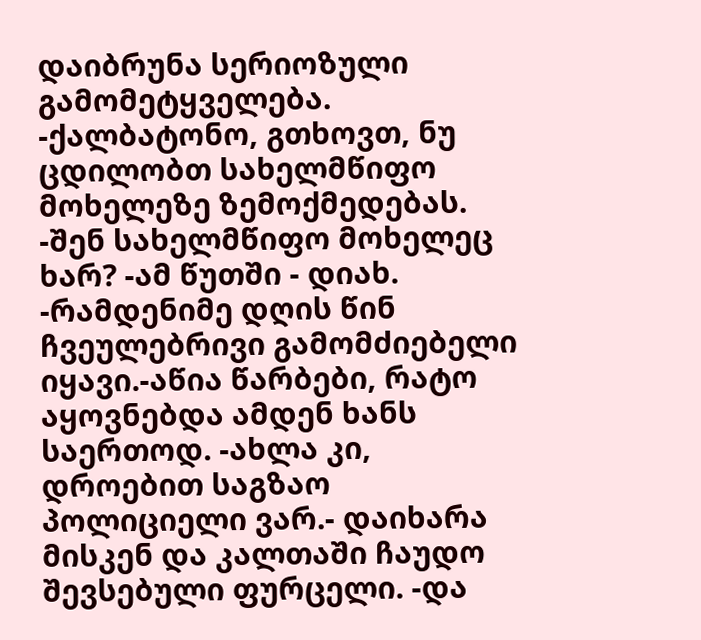დაიბრუნა სერიოზული გამომეტყველება. -ქალბატონო, გთხოვთ, ნუ ცდილობთ სახელმწიფო მოხელეზე ზემოქმედებას. -შენ სახელმწიფო მოხელეც ხარ? -ამ წუთში - დიახ. -რამდენიმე დღის წინ ჩვეულებრივი გამომძიებელი იყავი.-აწია წარბები, რატო აყოვნებდა ამდენ ხანს საერთოდ. -ახლა კი, დროებით საგზაო პოლიციელი ვარ.- დაიხარა მისკენ და კალთაში ჩაუდო შევსებული ფურცელი. -და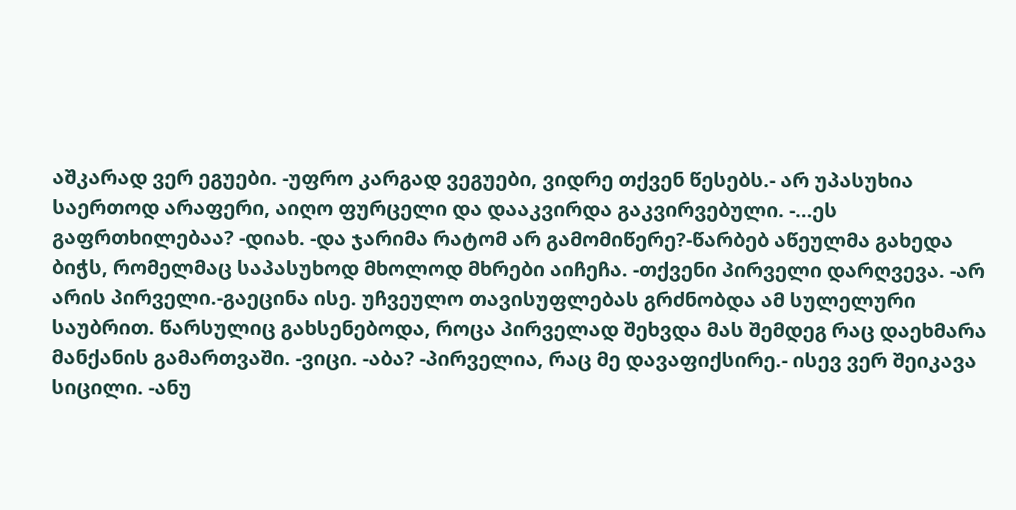აშკარად ვერ ეგუები. -უფრო კარგად ვეგუები, ვიდრე თქვენ წესებს.- არ უპასუხია საერთოდ არაფერი, აიღო ფურცელი და დააკვირდა გაკვირვებული. -…ეს გაფრთხილებაა? -დიახ. -და ჯარიმა რატომ არ გამომიწერე?-წარბებ აწეულმა გახედა ბიჭს, რომელმაც საპასუხოდ მხოლოდ მხრები აიჩეჩა. -თქვენი პირველი დარღვევა. -არ არის პირველი.-გაეცინა ისე. უჩვეულო თავისუფლებას გრძნობდა ამ სულელური საუბრით. წარსულიც გახსენებოდა, როცა პირველად შეხვდა მას შემდეგ რაც დაეხმარა მანქანის გამართვაში. -ვიცი. -აბა? -პირველია, რაც მე დავაფიქსირე.- ისევ ვერ შეიკავა სიცილი. -ანუ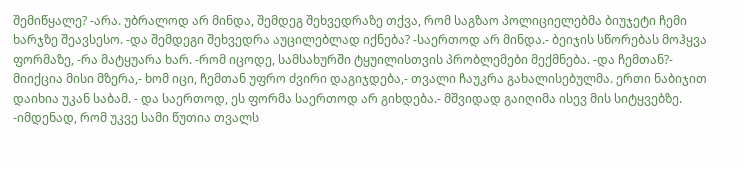შემიწყალე? -არა. უბრალოდ არ მინდა, შემდეგ შეხვედრაზე თქვა, რომ საგზაო პოლიციელებმა ბიუჯეტი ჩემი ხარჯზე შეავსესო. -და შემდეგი შეხვედრა აუცილებლად იქნება? -საერთოდ არ მინდა.- ბეიჯის სწორებას მოჰყვა ფორმაზე, -რა მატყუარა ხარ. -რომ იცოდე, სამსახურში ტყუილისთვის პრობლემები მექმნება. -და ჩემთან?- მიიქცია მისი მზერა,- ხომ იცი, ჩემთან უფრო ძვირი დაგიჯდება,- თვალი ჩაუკრა გახალისებულმა. ერთი ნაბიჯით დაიხია უკან საბამ. - და საერთოდ, ეს ფორმა საერთოდ არ გიხდება.- მშვიდად გაიღიმა ისევ მის სიტყვებზე. -იმდენად, რომ უკვე სამი წუთია თვალს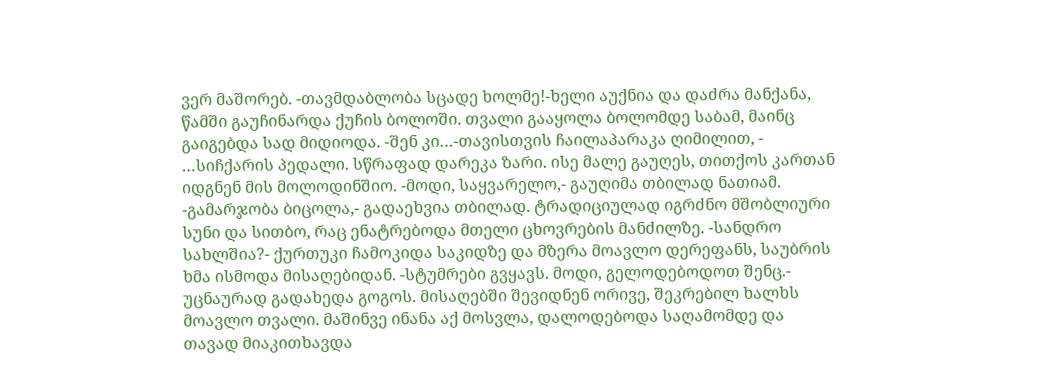ვერ მაშორებ. -თავმდაბლობა სცადე ხოლმე!-ხელი აუქნია და დაძრა მანქანა, წამში გაუჩინარდა ქუჩის ბოლოში. თვალი გააყოლა ბოლომდე საბამ, მაინც გაიგებდა სად მიდიოდა. -შენ კი…-თავისთვის ჩაილაპარაკა ღიმილით, - …სიჩქარის პედალი. სწრაფად დარეკა ზარი. ისე მალე გაუღეს, თითქოს კართან იდგნენ მის მოლოდინშიო. -მოდი, საყვარელო,- გაუღიმა თბილად ნათიამ. -გამარჯობა ბიცოლა,- გადაეხვია თბილად. ტრადიციულად იგრძნო მშობლიური სუნი და სითბო, რაც ენატრებოდა მთელი ცხოვრების მანძილზე. -სანდრო სახლშია?- ქურთუკი ჩამოკიდა საკიდზე და მზერა მოავლო დერეფანს, საუბრის ხმა ისმოდა მისაღებიდან. -სტუმრები გვყავს. მოდი, გელოდებოდოთ შენც.- უცნაურად გადახედა გოგოს. მისაღებში შევიდნენ ორივე, შეკრებილ ხალხს მოავლო თვალი. მაშინვე ინანა აქ მოსვლა, დალოდებოდა საღამომდე და თავად მიაკითხავდა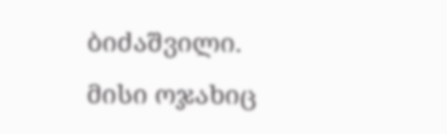ბიძაშვილი. მისი ოჯახიც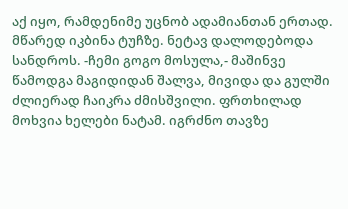აქ იყო, რამდენიმე უცნობ ადამიანთან ერთად. მწარედ იკბინა ტუჩზე. ნეტავ დალოდებოდა სანდროს. -ჩემი გოგო მოსულა,- მაშინვე წამოდგა მაგიდიდან შალვა, მივიდა და გულში ძლიერად ჩაიკრა ძმისშვილი. ფრთხილად მოხვია ხელები ნატამ. იგრძნო თავზე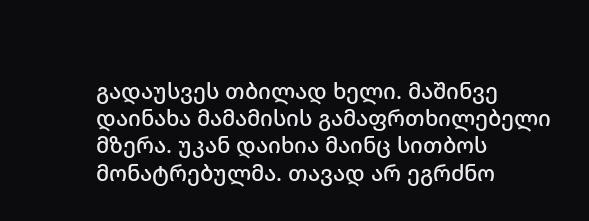გადაუსვეს თბილად ხელი. მაშინვე დაინახა მამამისის გამაფრთხილებელი მზერა. უკან დაიხია მაინც სითბოს მონატრებულმა. თავად არ ეგრძნო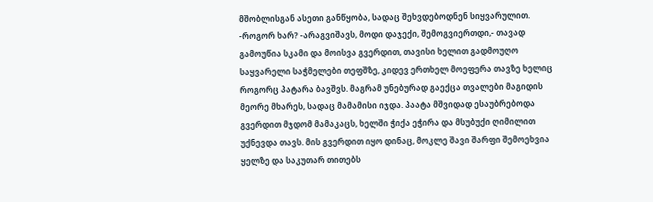მშობლისგან ასეთი განწყობა, სადაც შეხვდებოდნენ სიყვარულით. -როგორ ხარ? -არაგვიშავს, მოდი დაჯექი, შემოგვიერთდი,- თავად გამოუწია სკამი და მოისვა გვერდით, თავისი ხელით გადმოუღო საყვარელი საჭმელები თეფშზე, კიდევ ერთხელ მოეფერა თავზე ხელიც როგორც პატარა ბავშვს. მაგრამ უნებურად გაექცა თვალები მაგიდის მეორე მხარეს, სადაც მამამისი იჯდა. პაატა მშვიდად ესაუბრებოდა გვერდით მჯდომ მამაკაცს, ხელში ჭიქა ეჭირა და მსუბუქი ღიმილით უქნევდა თავს. მის გვერდით იყო დინაც, მოკლე შავი შარფი შემოეხვია ყელზე და საკუთარ თითებს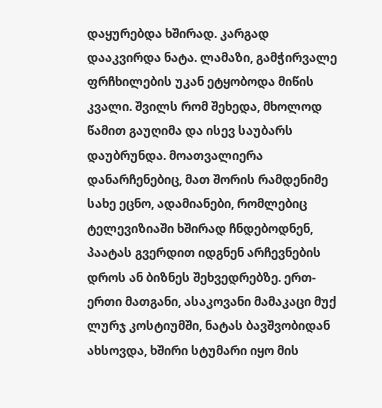დაყურებდა ხშირად. კარგად დააკვირდა ნატა. ლამაზი, გამჭირვალე ფრჩხილების უკან ეტყობოდა მიწის კვალი. შვილს რომ შეხედა, მხოლოდ წამით გაუღიმა და ისევ საუბარს დაუბრუნდა. მოათვალიერა დანარჩენებიც, მათ შორის რამდენიმე სახე ეცნო, ადამიანები, რომლებიც ტელევიზიაში ხშირად ჩნდებოდნენ, პაატას გვერდით იდგნენ არჩევნების დროს ან ბიზნეს შეხვედრებზე. ერთ-ერთი მათგანი, ასაკოვანი მამაკაცი მუქ ლურჯ კოსტიუმში, ნატას ბავშვობიდან ახსოვდა, ხშირი სტუმარი იყო მის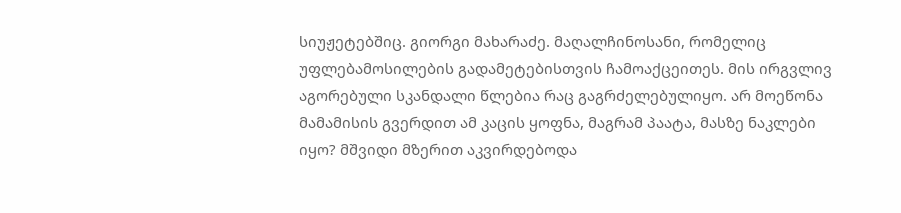სიუჟეტებშიც. გიორგი მახარაძე. მაღალჩინოსანი, რომელიც უფლებამოსილების გადამეტებისთვის ჩამოაქცეითეს. მის ირგვლივ აგორებული სკანდალი წლებია რაც გაგრძელებულიყო. არ მოეწონა მამამისის გვერდით ამ კაცის ყოფნა, მაგრამ პაატა, მასზე ნაკლები იყო? მშვიდი მზერით აკვირდებოდა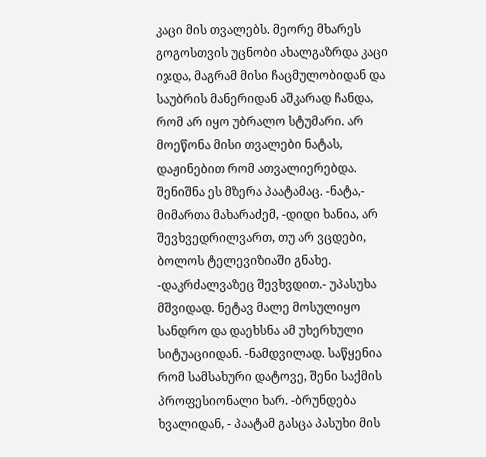კაცი მის თვალებს. მეორე მხარეს გოგოსთვის უცნობი ახალგაზრდა კაცი იჯდა, მაგრამ მისი ჩაცმულობიდან და საუბრის მანერიდან აშკარად ჩანდა, რომ არ იყო უბრალო სტუმარი. არ მოეწონა მისი თვალები ნატას, დაჟინებით რომ ათვალიერებდა. შენიშნა ეს მზერა პაატამაც. -ნატა,- მიმართა მახარაძემ, -დიდი ხანია, არ შევხვედრილვართ, თუ არ ვცდები, ბოლოს ტელევიზიაში გნახე. -დაკრძალვაზეც შევხვდით.- უპასუხა მშვიდად. ნეტავ მალე მოსულიყო სანდრო და დაეხსნა ამ უხერხული სიტუაციიდან. -ნამდვილად. საწყენია რომ სამსახური დატოვე, შენი საქმის პროფესიონალი ხარ. -ბრუნდება ხვალიდან, - პაატამ გასცა პასუხი მის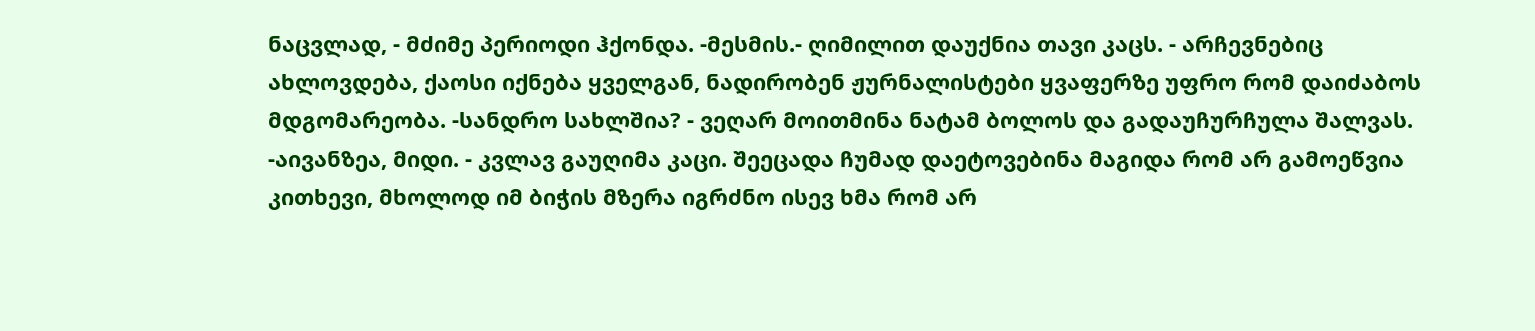ნაცვლად, - მძიმე პერიოდი ჰქონდა. -მესმის.- ღიმილით დაუქნია თავი კაცს. - არჩევნებიც ახლოვდება, ქაოსი იქნება ყველგან, ნადირობენ ჟურნალისტები ყვაფერზე უფრო რომ დაიძაბოს მდგომარეობა. -სანდრო სახლშია? - ვეღარ მოითმინა ნატამ ბოლოს და გადაუჩურჩულა შალვას. -აივანზეა, მიდი. - კვლავ გაუღიმა კაცი. შეეცადა ჩუმად დაეტოვებინა მაგიდა რომ არ გამოეწვია კითხევი, მხოლოდ იმ ბიჭის მზერა იგრძნო ისევ ხმა რომ არ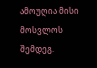ამოუღია მისი მოსვლოს შემდეგ.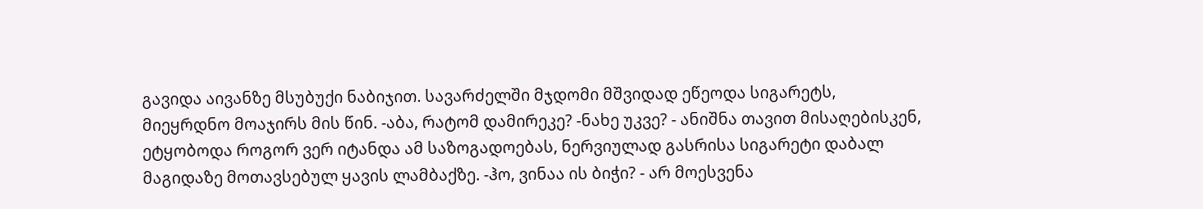გავიდა აივანზე მსუბუქი ნაბიჯით. სავარძელში მჯდომი მშვიდად ეწეოდა სიგარეტს, მიეყრდნო მოაჯირს მის წინ. -აბა, რატომ დამირეკე? -ნახე უკვე? - ანიშნა თავით მისაღებისკენ, ეტყობოდა როგორ ვერ იტანდა ამ საზოგადოებას, ნერვიულად გასრისა სიგარეტი დაბალ მაგიდაზე მოთავსებულ ყავის ლამბაქზე. -ჰო, ვინაა ის ბიჭი? - არ მოესვენა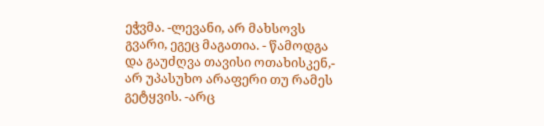ეჭვმა. -ლევანი, არ მახსოვს გვარი, ეგეც მაგათია. - წამოდგა და გაუძღვა თავისი ოთახისკენ,- არ უპასუხო არაფერი თუ რამეს გეტყვის. -არც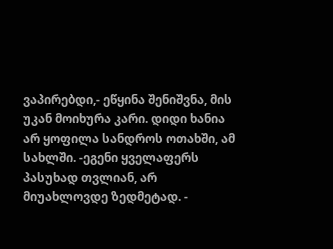ვაპირებდი,- ეწყინა შენიშვნა, მის უკან მოიხურა კარი. დიდი ხანია არ ყოფილა სანდროს ოთახში, ამ სახლში. -ეგენი ყველაფერს პასუხად თვლიან, არ მიუახლოვდე ზედმეტად. -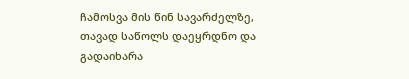ჩამოსვა მის წინ სავარძელზე, თავად საწოლს დაეყრდნო და გადაიხარა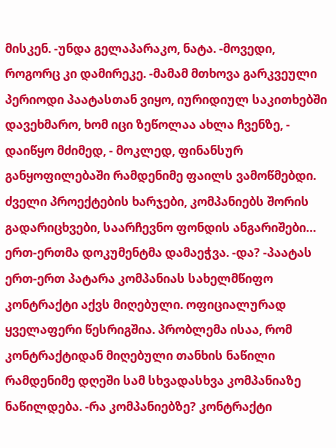მისკენ. -უნდა გელაპარაკო, ნატა. -მოვედი, როგორც კი დამირეკე. -მამამ მთხოვა გარკვეული პერიოდი პაატასთან ვიყო, იურიდიულ საკითხებში დავეხმარო, ხომ იცი ზეწოლაა ახლა ჩვენზე, - დაიწყო მძიმედ, - მოკლედ, ფინანსურ განყოფილებაში რამდენიმე ფაილს ვამოწმებდი. ძველი პროექტების ხარჯები, კომპანიებს შორის გადარიცხვები, საარჩევნო ფონდის ანგარიშები… ერთ-ერთმა დოკუმენტმა დამაეჭვა. -და? -პაატას ერთ-ერთ პატარა კომპანიას სახელმწიფო კონტრაქტი აქვს მიღებული. ოფიციალურად ყველაფერი წესრიგშია. პრობლემა ისაა, რომ კონტრაქტიდან მიღებული თანხის ნაწილი რამდენიმე დღეში სამ სხვადასხვა კომპანიაზე ნაწილდება. -რა კომპანიებზე? კონტრაქტი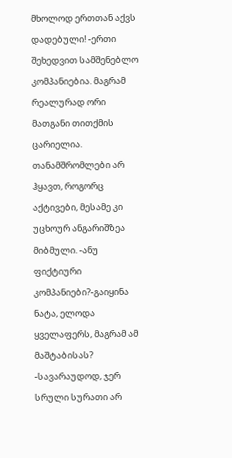მხოლოდ ერთთან აქვს დადებული! -ერთი შეხედვით სამშენებლო კომპანიებია. მაგრამ რეალურად ორი მათგანი თითქმის ცარიელია. თანამშრომლები არ ჰყავთ, როგორც აქტივები, მესამე კი უცხოურ ანგარიშზეა მიბმული. -ანუ ფიქტიური კომპანიები?-გაიყინა ნატა, ელოდა ყველაფერს, მაგრამ ამ მაშტაბისას? -სავარაუდოდ, ჯერ სრული სურათი არ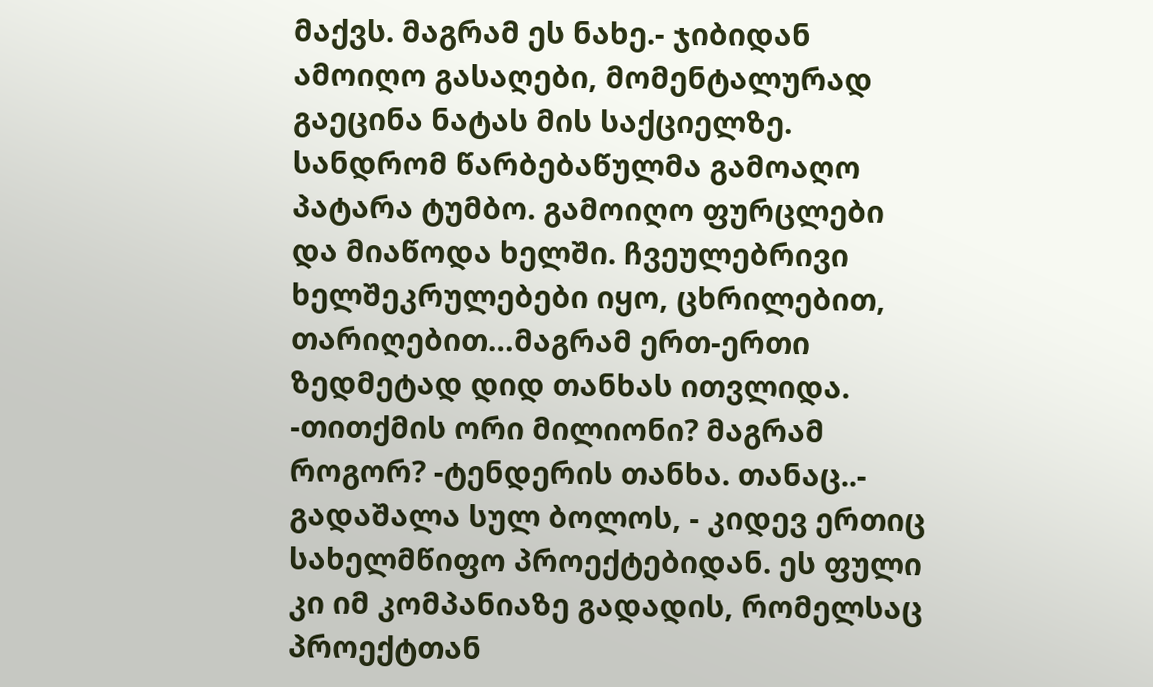მაქვს. მაგრამ ეს ნახე.- ჯიბიდან ამოიღო გასაღები, მომენტალურად გაეცინა ნატას მის საქციელზე. სანდრომ წარბებაწულმა გამოაღო პატარა ტუმბო. გამოიღო ფურცლები და მიაწოდა ხელში. ჩვეულებრივი ხელშეკრულებები იყო, ცხრილებით, თარიღებით…მაგრამ ერთ-ერთი ზედმეტად დიდ თანხას ითვლიდა. -თითქმის ორი მილიონი? მაგრამ როგორ? -ტენდერის თანხა. თანაც..- გადაშალა სულ ბოლოს, - კიდევ ერთიც სახელმწიფო პროექტებიდან. ეს ფული კი იმ კომპანიაზე გადადის, რომელსაც პროექტთან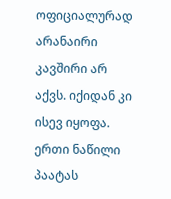ოფიციალურად არანაირი კავშირი არ აქვს. იქიდან კი ისევ იყოფა. ერთი ნაწილი პაატას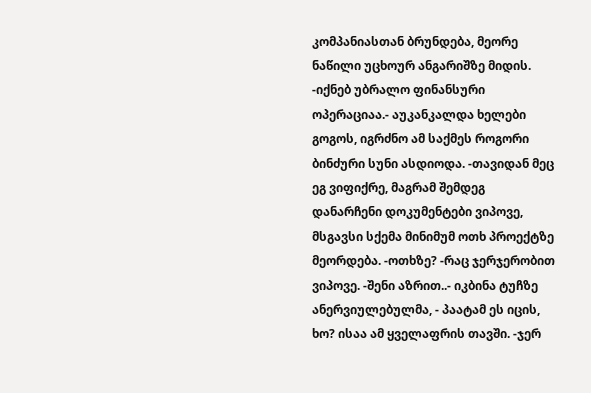კომპანიასთან ბრუნდება, მეორე ნაწილი უცხოურ ანგარიშზე მიდის. -იქნებ უბრალო ფინანსური ოპერაციაა.- აუკანკალდა ხელები გოგოს, იგრძნო ამ საქმეს როგორი ბინძური სუნი ასდიოდა. -თავიდან მეც ეგ ვიფიქრე, მაგრამ შემდეგ დანარჩენი დოკუმენტები ვიპოვე, მსგავსი სქემა მინიმუმ ოთხ პროექტზე მეორდება. -ოთხზე? -რაც ჯერჯერობით ვიპოვე. -შენი აზრით..- იკბინა ტუჩზე ანერვიულებულმა, - პაატამ ეს იცის, ხო? ისაა ამ ყველაფრის თავში. -ჯერ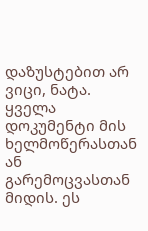დაზუსტებით არ ვიცი, ნატა. ყველა დოკუმენტი მის ხელმოწერასთან ან გარემოცვასთან მიდის. ეს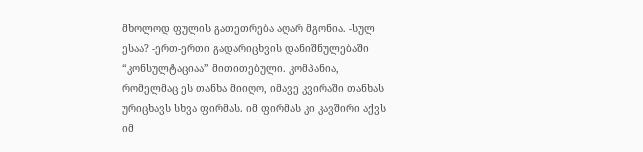მხოლოდ ფულის გათეთრება აღარ მგონია. -სულ ესაა? -ერთ-ერთი გადარიცხვის დანიშნულებაში “კონსულტაციაა” მითითებული. კომპანია, რომელმაც ეს თანხა მიიღო, იმავე კვირაში თანხას ურიცხავს სხვა ფირმას. იმ ფირმას კი კავშირი აქვს იმ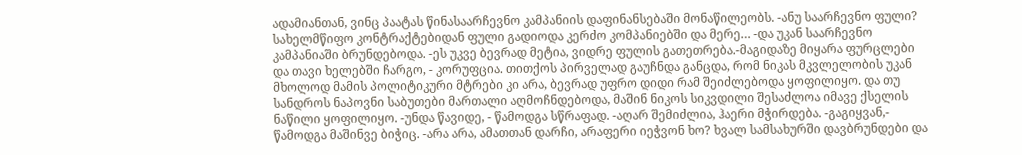ადამიანთან, ვინც პაატას წინასაარჩევნო კამპანიის დაფინანსებაში მონაწილეობს. -ანუ საარჩევნო ფული? სახელმწიფო კონტრაქტებიდან ფული გადიოდა კერძო კომპანიებში და მერე… -და უკან საარჩევნო კამპანიაში ბრუნდებოდა. -ეს უკვე ბევრად მეტია, ვიდრე ფულის გათეთრება.-მაგიდაზე მიყარა ფურცლები და თავი ხელებში ჩარგო, - კორუფცია. თითქოს პირველად გაუჩნდა განცდა, რომ ნიკას მკვლელობის უკან მხოლოდ მამის პოლიტიკური მტრები კი არა, ბევრად უფრო დიდი რამ შეიძლებოდა ყოფილიყო. და თუ სანდროს ნაპოვნი საბუთები მართალი აღმოჩნდებოდა, მაშინ ნიკოს სიკვდილი შესაძლოა იმავე ქსელის ნაწილი ყოფილიყო. -უნდა წავიდე, - წამოდგა სწრაფად. -აღარ შემიძლია, ჰაერი მჭირდება. -გაგიყვან,- წამოდგა მაშინვე ბიჭიც. -არა არა, ამათთან დარჩი, არაფერი იეჭვონ ხო? ხვალ სამსახურში დავბრუნდები და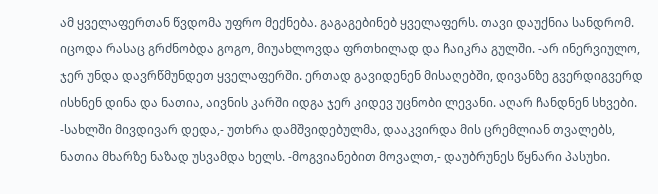ამ ყველაფერთან წვდომა უფრო მექნება. გაგაგებინებ ყველაფერს. თავი დაუქნია სანდრომ. იცოდა რასაც გრძნობდა გოგო, მიუახლოვდა ფრთხილად და ჩაიკრა გულში. -არ ინერვიულო, ჯერ უნდა დავრწმუნდეთ ყველაფერში. ერთად გავიდენენ მისაღებში, დივანზე გვერდიგვერდ ისხნენ დინა და ნათია, აივნის კარში იდგა ჯერ კიდევ უცნობი ლევანი. აღარ ჩანდნენ სხვები. -სახლში მივდივარ დედა,- უთხრა დამშვიდებულმა, დააკვირდა მის ცრემლიან თვალებს, ნათია მხარზე ნაზად უსვამდა ხელს. -მოგვიანებით მოვალთ,- დაუბრუნეს წყნარი პასუხი.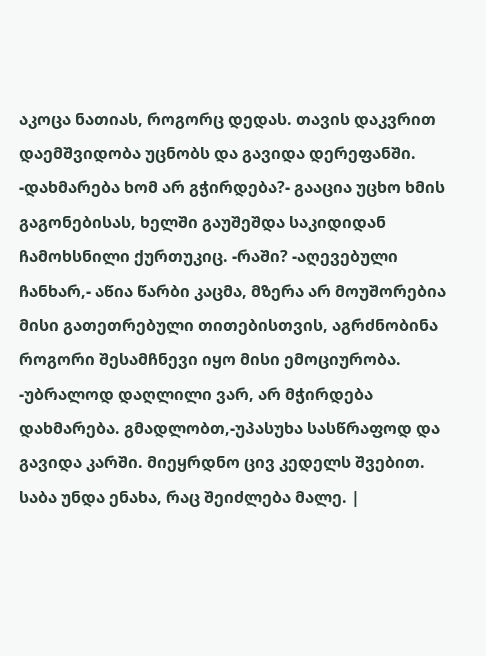აკოცა ნათიას, როგორც დედას. თავის დაკვრით დაემშვიდობა უცნობს და გავიდა დერეფანში. -დახმარება ხომ არ გჭირდება?- გააცია უცხო ხმის გაგონებისას, ხელში გაუშეშდა საკიდიდან ჩამოხსნილი ქურთუკიც. -რაში? -აღევებული ჩანხარ,- აწია წარბი კაცმა, მზერა არ მოუშორებია მისი გათეთრებული თითებისთვის, აგრძნობინა როგორი შესამჩნევი იყო მისი ემოციურობა. -უბრალოდ დაღლილი ვარ, არ მჭირდება დახმარება. გმადლობთ,-უპასუხა სასწრაფოდ და გავიდა კარში. მიეყრდნო ცივ კედელს შვებით. საბა უნდა ენახა, რაც შეიძლება მალე. |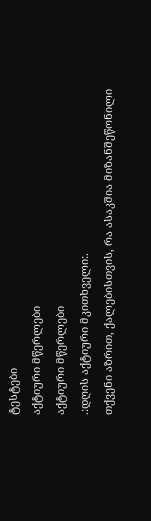ტესტები
აქტიური მწერლები
აქტიური მწერლები
.:დღის აქტიური მკითხველი:.
თქვენი აზრით, ქალებისთვის, რა ასაკშია მიზანშეწონილი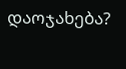დაოჯახება?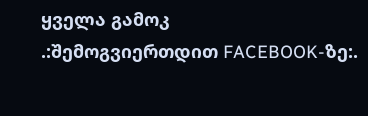ყველა გამოკ
.:შემოგვიერთდით FACEBOOK-ზე:.